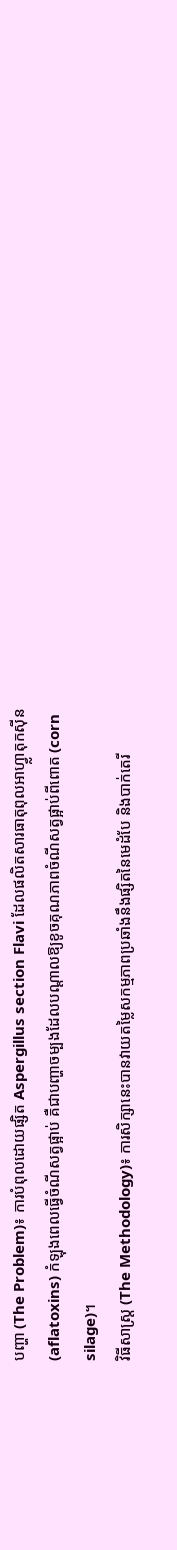បញ្ហា (The Problem)៖ ការបំពុលដោយផ្សិត Aspergillus section Flavi ដែលផលិតសារធាតុពុលអាហ្វ្លាតុកស៊ីន (aflatoxins) កំឡុងពេលធ្វើចំណីសត្វផ្អាប់ គឺជាបញ្ហាចម្បងដែលបណ្តាលឱ្យខូចគុណភាពចំណីសត្វផ្អាប់ពីពោត (corn silage)។
វិធីសាស្ត្រ (The Methodology)៖ ការសិក្សានេះបានវាយតម្លៃសកម្មភាពប្រឆាំងនឹងផ្សិតនៃមេដំបែ និងបាក់តេរី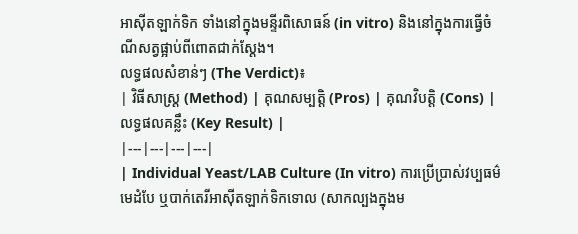អាស៊ីតឡាក់ទិក ទាំងនៅក្នុងមន្ទីរពិសោធន៍ (in vitro) និងនៅក្នុងការធ្វើចំណីសត្វផ្អាប់ពីពោតជាក់ស្តែង។
លទ្ធផលសំខាន់ៗ (The Verdict)៖
| វិធីសាស្ត្រ (Method) | គុណសម្បត្តិ (Pros) | គុណវិបត្តិ (Cons) | លទ្ធផលគន្លឹះ (Key Result) |
|---|---|---|---|
| Individual Yeast/LAB Culture (In vitro) ការប្រើប្រាស់វប្បធម៌មេដំបែ ឬបាក់តេរីអាស៊ីតឡាក់ទិកទោល (សាកល្បងក្នុងម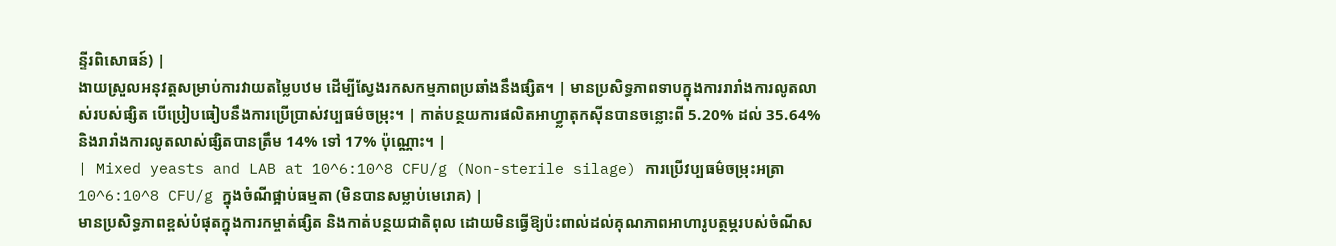ន្ទីរពិសោធន៍) |
ងាយស្រួលអនុវត្តសម្រាប់ការវាយតម្លៃបឋម ដើម្បីស្វែងរកសកម្មភាពប្រឆាំងនឹងផ្សិត។ | មានប្រសិទ្ធភាពទាបក្នុងការរារាំងការលូតលាស់របស់ផ្សិត បើប្រៀបធៀបនឹងការប្រើប្រាស់វប្បធម៌ចម្រុះ។ | កាត់បន្ថយការផលិតអាហ្វ្លាតុកស៊ីនបានចន្លោះពី 5.20% ដល់ 35.64% និងរារាំងការលូតលាស់ផ្សិតបានត្រឹម 14% ទៅ 17% ប៉ុណ្ណោះ។ |
| Mixed yeasts and LAB at 10^6:10^8 CFU/g (Non-sterile silage) ការប្រើវប្បធម៌ចម្រុះអត្រា 10^6:10^8 CFU/g ក្នុងចំណីផ្អាប់ធម្មតា (មិនបានសម្លាប់មេរោគ) |
មានប្រសិទ្ធភាពខ្ពស់បំផុតក្នុងការកម្ចាត់ផ្សិត និងកាត់បន្ថយជាតិពុល ដោយមិនធ្វើឱ្យប៉ះពាល់ដល់គុណភាពអាហារូបត្ថម្ភរបស់ចំណីស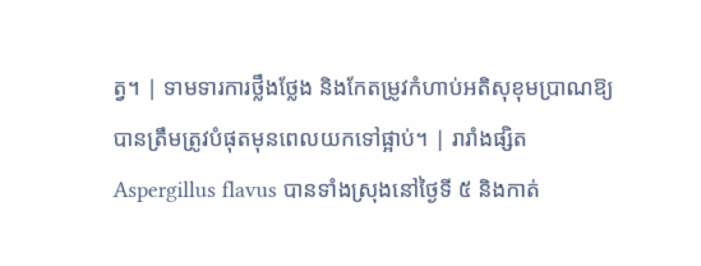ត្វ។ | ទាមទារការថ្លឹងថ្លែង និងកែតម្រូវកំហាប់អតិសុខុមប្រាណឱ្យបានត្រឹមត្រូវបំផុតមុនពេលយកទៅផ្អាប់។ | រារាំងផ្សិត Aspergillus flavus បានទាំងស្រុងនៅថ្ងៃទី ៥ និងកាត់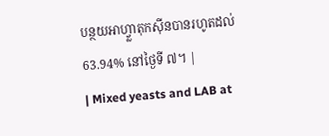បន្ថយអាហ្វ្លាតុកស៊ីនបានរហូតដល់ 63.94% នៅថ្ងៃទី ៧។ |
| Mixed yeasts and LAB at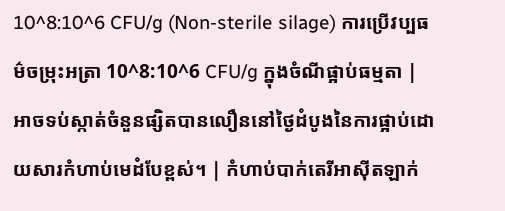10^8:10^6 CFU/g (Non-sterile silage) ការប្រើវប្បធម៌ចម្រុះអត្រា 10^8:10^6 CFU/g ក្នុងចំណីផ្អាប់ធម្មតា |
អាចទប់ស្កាត់ចំនួនផ្សិតបានលឿននៅថ្ងៃដំបូងនៃការផ្អាប់ដោយសារកំហាប់មេដំបែខ្ពស់។ | កំហាប់បាក់តេរីអាស៊ីតឡាក់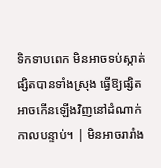ទិកទាបពេក មិនអាចទប់ស្កាត់ផ្សិតបានទាំងស្រុង ធ្វើឱ្យផ្សិតអាចកើនឡើងវិញនៅដំណាក់កាលបន្ទាប់។ | មិនអាចរារាំង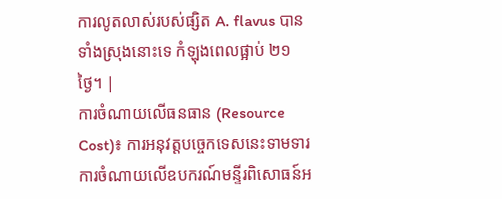ការលូតលាស់របស់ផ្សិត A. flavus បានទាំងស្រុងនោះទេ កំឡុងពេលផ្អាប់ ២១ ថ្ងៃ។ |
ការចំណាយលើធនធាន (Resource Cost)៖ ការអនុវត្តបច្ចេកទេសនេះទាមទារការចំណាយលើឧបករណ៍មន្ទីរពិសោធន៍អ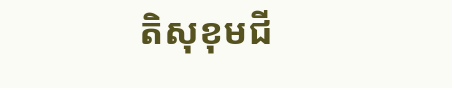តិសុខុមជី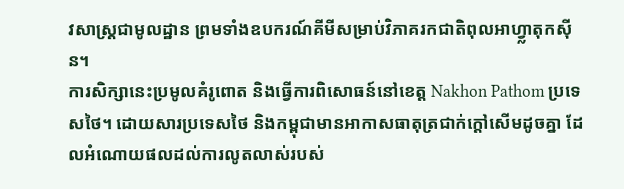វសាស្ត្រជាមូលដ្ឋាន ព្រមទាំងឧបករណ៍គីមីសម្រាប់វិភាគរកជាតិពុលអាហ្វ្លាតុកស៊ីន។
ការសិក្សានេះប្រមូលគំរូពោត និងធ្វើការពិសោធន៍នៅខេត្ត Nakhon Pathom ប្រទេសថៃ។ ដោយសារប្រទេសថៃ និងកម្ពុជាមានអាកាសធាតុត្រជាក់ក្ដៅសើមដូចគ្នា ដែលអំណោយផលដល់ការលូតលាស់របស់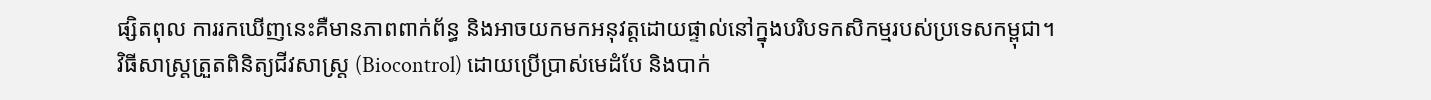ផ្សិតពុល ការរកឃើញនេះគឺមានភាពពាក់ព័ន្ធ និងអាចយកមកអនុវត្តដោយផ្ទាល់នៅក្នុងបរិបទកសិកម្មរបស់ប្រទេសកម្ពុជា។
វិធីសាស្ត្រត្រួតពិនិត្យជីវសាស្រ្ត (Biocontrol) ដោយប្រើប្រាស់មេដំបែ និងបាក់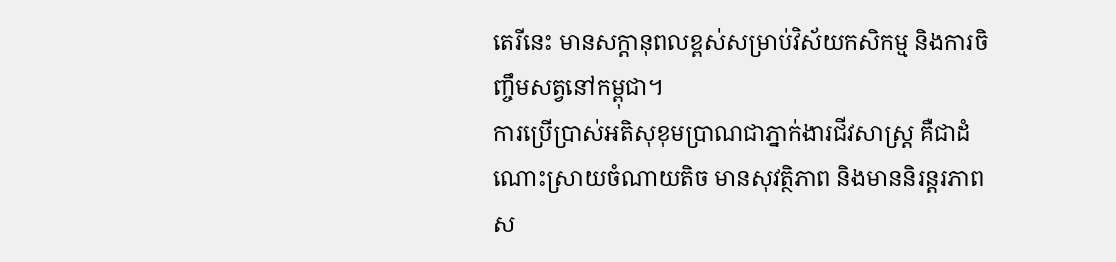តេរីនេះ មានសក្តានុពលខ្ពស់សម្រាប់វិស័យកសិកម្ម និងការចិញ្ចឹមសត្វនៅកម្ពុជា។
ការប្រើប្រាស់អតិសុខុមប្រាណជាភ្នាក់ងារជីវសាស្ត្រ គឺជាដំណោះស្រាយចំណាយតិច មានសុវត្ថិភាព និងមាននិរន្តរភាពស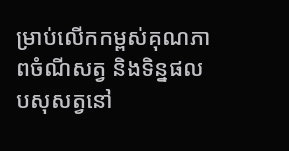ម្រាប់លើកកម្ពស់គុណភាពចំណីសត្វ និងទិន្នផលបសុសត្វនៅ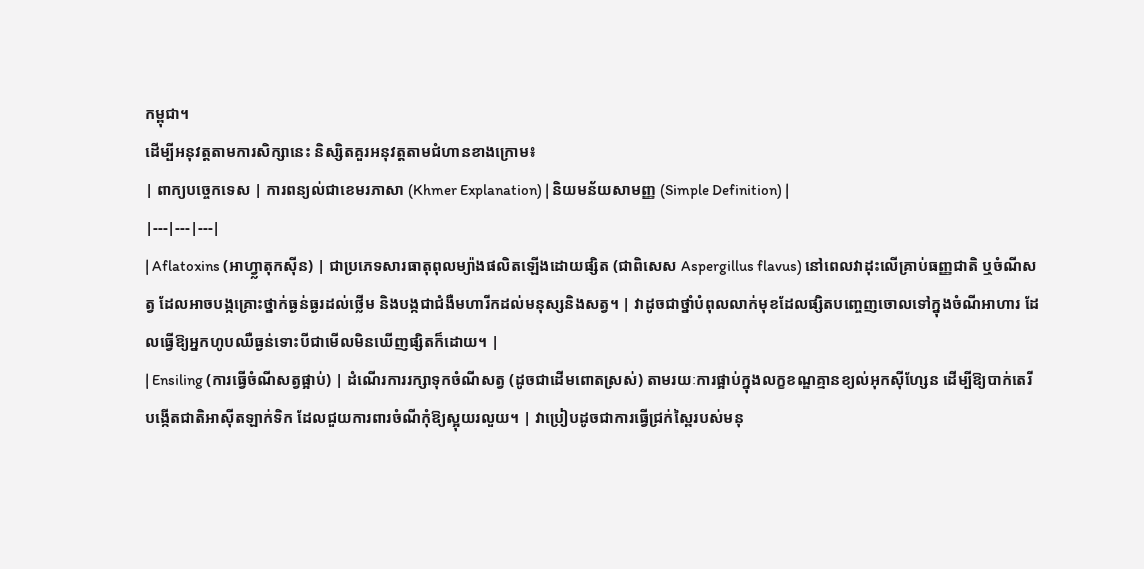កម្ពុជា។
ដើម្បីអនុវត្តតាមការសិក្សានេះ និស្សិតគួរអនុវត្តតាមជំហានខាងក្រោម៖
| ពាក្យបច្ចេកទេស | ការពន្យល់ជាខេមរភាសា (Khmer Explanation) | និយមន័យសាមញ្ញ (Simple Definition) |
|---|---|---|
| Aflatoxins (អាហ្វ្លាតុកស៊ីន) | ជាប្រភេទសារធាតុពុលម្យ៉ាងផលិតឡើងដោយផ្សិត (ជាពិសេស Aspergillus flavus) នៅពេលវាដុះលើគ្រាប់ធញ្ញជាតិ ឬចំណីសត្វ ដែលអាចបង្កគ្រោះថ្នាក់ធ្ងន់ធ្ងរដល់ថ្លើម និងបង្កជាជំងឺមហារីកដល់មនុស្សនិងសត្វ។ | វាដូចជាថ្នាំបំពុលលាក់មុខដែលផ្សិតបញ្ចេញចោលទៅក្នុងចំណីអាហារ ដែលធ្វើឱ្យអ្នកហូបឈឺធ្ងន់ទោះបីជាមើលមិនឃើញផ្សិតក៏ដោយ។ |
| Ensiling (ការធ្វើចំណីសត្វផ្អាប់) | ដំណើរការរក្សាទុកចំណីសត្វ (ដូចជាដើមពោតស្រស់) តាមរយៈការផ្អាប់ក្នុងលក្ខខណ្ឌគ្មានខ្យល់អុកស៊ីហ្សែន ដើម្បីឱ្យបាក់តេរីបង្កើតជាតិអាស៊ីតឡាក់ទិក ដែលជួយការពារចំណីកុំឱ្យស្អុយរលួយ។ | វាប្រៀបដូចជាការធ្វើជ្រក់ស្ពៃរបស់មនុ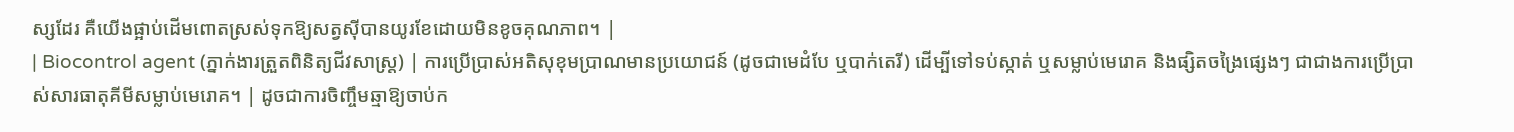ស្សដែរ គឺយើងផ្អាប់ដើមពោតស្រស់ទុកឱ្យសត្វស៊ីបានយូរខែដោយមិនខូចគុណភាព។ |
| Biocontrol agent (ភ្នាក់ងារត្រួតពិនិត្យជីវសាស្រ្ត) | ការប្រើប្រាស់អតិសុខុមប្រាណមានប្រយោជន៍ (ដូចជាមេដំបែ ឬបាក់តេរី) ដើម្បីទៅទប់ស្កាត់ ឬសម្លាប់មេរោគ និងផ្សិតចង្រៃផ្សេងៗ ជាជាងការប្រើប្រាស់សារធាតុគីមីសម្លាប់មេរោគ។ | ដូចជាការចិញ្ចឹមឆ្មាឱ្យចាប់ក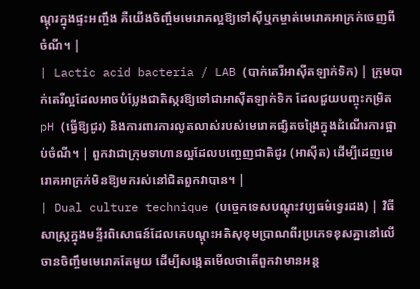ណ្តុរក្នុងផ្ទះអញ្ចឹង គឺយើងចិញ្ចឹមមេរោគល្អឱ្យទៅស៊ីឬកម្ចាត់មេរោគអាក្រក់ចេញពីចំណី។ |
| Lactic acid bacteria / LAB (បាក់តេរីអាស៊ីតឡាក់ទិក) | ក្រុមបាក់តេរីល្អដែលអាចបំប្លែងជាតិស្ករឱ្យទៅជាអាស៊ីតឡាក់ទិក ដែលជួយបញ្ចុះកម្រិត pH (ធ្វើឱ្យជូរ) និងការពារការលូតលាស់របស់មេរោគផ្សិតចង្រៃក្នុងដំណើរការផ្អាប់ចំណី។ | ពួកវាជាក្រុមទាហានល្អដែលបញ្ចេញជាតិជូរ (អាស៊ីត) ដើម្បីដេញមេរោគអាក្រក់មិនឱ្យមករស់នៅជិតពួកវាបាន។ |
| Dual culture technique (បច្ចេកទេសបណ្តុះវប្បធម៌ទ្វេរដង) | វិធីសាស្រ្តក្នុងមន្ទីរពិសោធន៍ដែលគេបណ្តុះអតិសុខុមប្រាណពីរប្រភេទខុសគ្នានៅលើចានចិញ្ចឹមមេរោគតែមួយ ដើម្បីសង្កេតមើលថាតើពួកវាមានអន្ត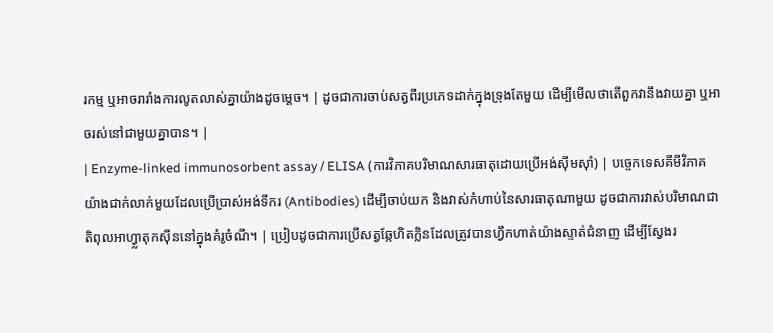រកម្ម ឬអាចរារាំងការលូតលាស់គ្នាយ៉ាងដូចម្តេច។ | ដូចជាការចាប់សត្វពីរប្រភេទដាក់ក្នុងទ្រុងតែមួយ ដើម្បីមើលថាតើពួកវានឹងវាយគ្នា ឬអាចរស់នៅជាមួយគ្នាបាន។ |
| Enzyme-linked immunosorbent assay / ELISA (ការវិភាគបរិមាណសារធាតុដោយប្រើអង់ស៊ីមស៊ាំ) | បច្ចេកទេសគីមីវិភាគយ៉ាងជាក់លាក់មួយដែលប្រើប្រាស់អង់ទីករ (Antibodies) ដើម្បីចាប់យក និងវាស់កំហាប់នៃសារធាតុណាមួយ ដូចជាការវាស់បរិមាណជាតិពុលអាហ្វ្លាតុកស៊ីននៅក្នុងគំរូចំណី។ | ប្រៀបដូចជាការប្រើសត្វឆ្កែហិតក្លិនដែលត្រូវបានហ្វឹកហាត់យ៉ាងស្ទាត់ជំនាញ ដើម្បីស្វែងរ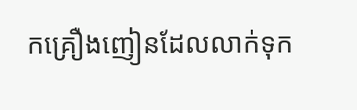កគ្រឿងញៀនដែលលាក់ទុក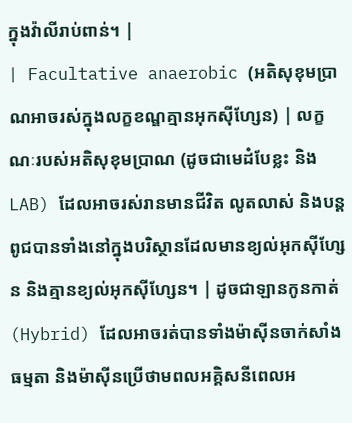ក្នុងវ៉ាលីរាប់ពាន់។ |
| Facultative anaerobic (អតិសុខុមប្រាណអាចរស់ក្នុងលក្ខខណ្ឌគ្មានអុកស៊ីហ្សែន) | លក្ខណៈរបស់អតិសុខុមប្រាណ (ដូចជាមេដំបែខ្លះ និង LAB) ដែលអាចរស់រានមានជីវិត លូតលាស់ និងបន្តពូជបានទាំងនៅក្នុងបរិស្ថានដែលមានខ្យល់អុកស៊ីហ្សែន និងគ្មានខ្យល់អុកស៊ីហ្សែន។ | ដូចជាឡានកូនកាត់ (Hybrid) ដែលអាចរត់បានទាំងម៉ាស៊ីនចាក់សាំងធម្មតា និងម៉ាស៊ីនប្រើថាមពលអគ្គិសនីពេលអ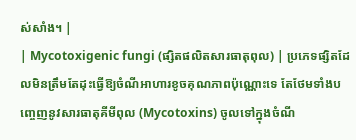ស់សាំង។ |
| Mycotoxigenic fungi (ផ្សិតផលិតសារធាតុពុល) | ប្រភេទផ្សិតដែលមិនត្រឹមតែដុះធ្វើឱ្យចំណីអាហារខូចគុណភាពប៉ុណ្ណោះទេ តែថែមទាំងបញ្ចេញនូវសារធាតុគីមីពុល (Mycotoxins) ចូលទៅក្នុងចំណី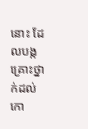នោះ ដែលបង្កគ្រោះថ្នាក់ដល់កោ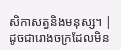សិកាសត្វនិងមនុស្ស។ | ដូចជារោងចក្រដែលមិន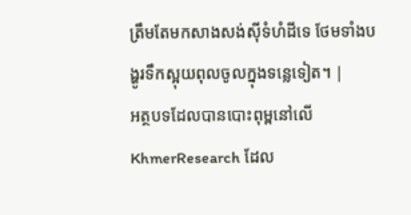ត្រឹមតែមកសាងសង់ស៊ីទំហំដីទេ ថែមទាំងបង្ហូរទឹកស្អុយពុលចូលក្នុងទន្លេទៀត។ |
អត្ថបទដែលបានបោះពុម្ពនៅលើ KhmerResearch ដែល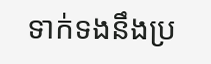ទាក់ទងនឹងប្រ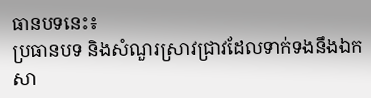ធានបទនេះ៖
ប្រធានបទ និងសំណួរស្រាវជ្រាវដែលទាក់ទងនឹងឯកសា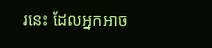រនេះ ដែលអ្នកអាច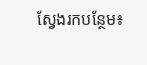ស្វែងរកបន្ថែម៖